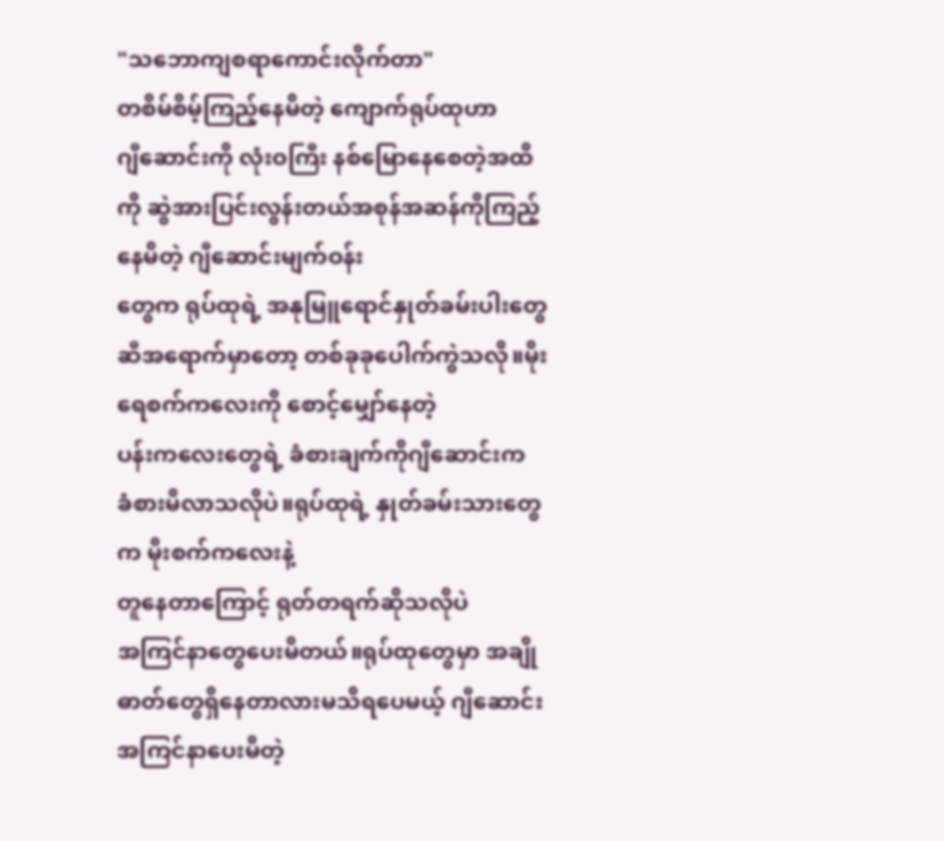"သဘောကျစရာကောင်းလိုက်တာ"
တစိမ်စိမ့်ကြည့်နေမိတဲ့ ကျောက်ရုပ်ထုဟာ
ဂျီဆောင်းကို လုံးဝကြီး နစ်မြောနေစေတဲ့အထိ
ကို ဆွဲအားပြင်းလွန်းတယ်အစုန်အဆန်ကိုကြည့်နေမိတဲ့ ဂျီဆောင်းမျက်ဝန်း
တွေက ရုပ်ထုရဲ့ အနုမြူရောင်နှုတ်ခမ်းပါးတွေ
ဆီအရောက်မှာတော့ တစ်ခုခုပေါက်ကွဲသလို။မိုးရေစက်ကလေးကို စောင့်မျှော်နေတဲ့
ပန်းကလေးတွေရဲ့ ခံစားချက်ကိုဂျီဆောင်းက
ခံစားမိလာသလိုပဲ။ရုပ်ထုရဲ့ နှုတ်ခမ်းသားတွေက မိုးစက်ကလေးနဲ့
တူနေတာကြောင့် ရုတ်တရက်ဆိုသလိုပဲ
အကြင်နာတွေပေးမိတယ်။ရုပ်ထုတွေမှာ အချိုဓာတ်တွေရှိနေတာလားမသိရပေမယ့် ဂျီဆောင်း အကြင်နာပေးမိတဲ့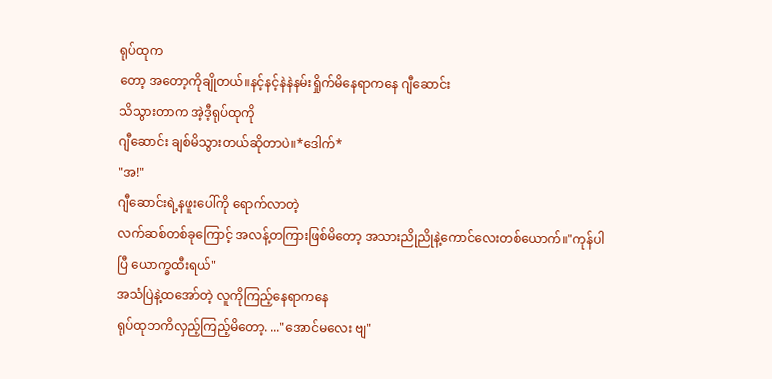ရုပ်ထုက
တော့ အတော့ကိုချိုတယ်။နင့်နင့်နဲနဲနမ်းရှိုက်မိနေရာကနေ ဂျီဆောင်း
သိသွားတာက အဲ့ဒီ့ရုပ်ထုကို
ဂျီဆောင်း ချစ်မိသွားတယ်ဆိုတာပဲ။*ဒေါက်*
"အ!"
ဂျီဆောင်းရဲ့နဖူးပေါ်ကို ရောက်လာတဲ့
လက်ဆစ်တစ်ခုကြောင့် အလန့်တကြားဖြစ်မိတော့ အသားညိုညိုနဲ့ကောင်လေးတစ်ယောက်။"ကုန်ပါပြီ ယောက္ခထီးရယ်"
အသံပြဲနဲ့ထအော်တဲ့ လူကိုကြည့်နေရာကနေ
ရုပ်ထုဘကိလှည့်ကြည့်မိတော့. ..."အောင်မလေး ဗျ"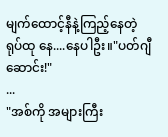မျက်ထောင့်နီနဲ့ကြည့်နေတဲ့
ရုပ်ထု နေ....နေပါဦး။"ပတ်ဂျီဆောင်း!"
...
"အစ်ကို အများကြီး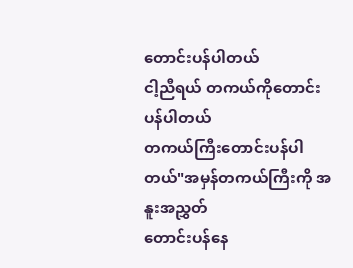တောင်းပန်ပါတယ်
ငါ့ညီရယ် တကယ်ကိုတောင်းပန်ပါတယ်
တကယ်ကြီးတောင်းပန်ပါတယ်"အမှန်တကယ်ကြီးကို အနူးအညွှတ်
တောင်းပန်နေ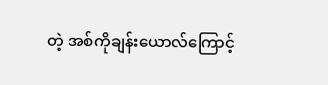တဲ့ အစ်ကိုချန်းယောလ်ကြောင့်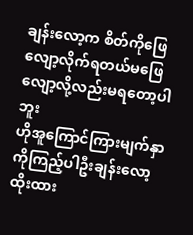ချန်းလော့က စိတ်ကိုဖြေလျော့လိုက်ရတယ်မဖြေလျော့လို့လည်းမရတော့ပါဘူး
ဟိုအူကြောင်ကြားမျက်နှာကိုကြည့်ပါဦးချန်းလော့ထိုးထား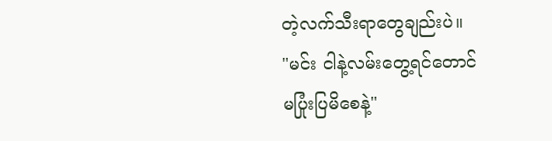တဲ့လက်သီးရာတွေချည်းပဲ။
"မင်း ငါနဲ့လမ်းတွေ့ရင်တောင်
မပြုံးပြမိစေနဲ့"